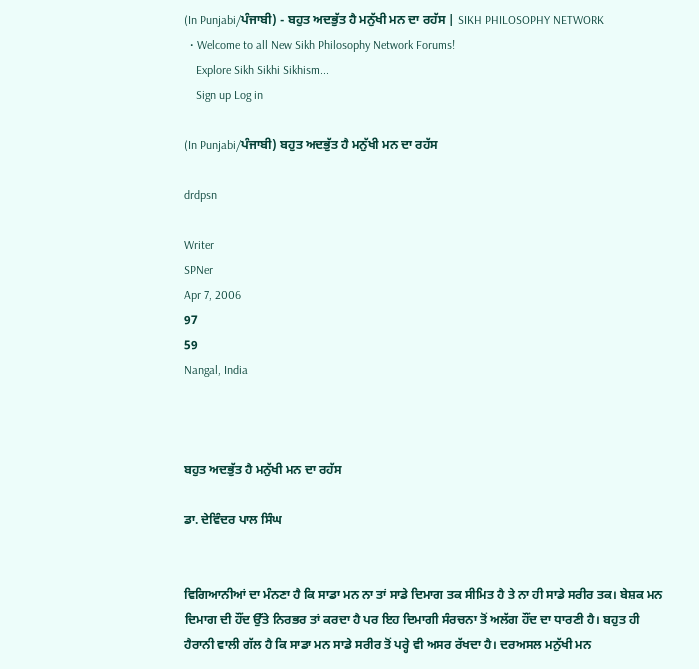(In Punjabi/ਪੰਜਾਬੀ) - ਬਹੁਤ ਅਦਭੁੱਤ ਹੈ ਮਨੁੱਖੀ ਮਨ ਦਾ ਰਹੱਸ | SIKH PHILOSOPHY NETWORK
  • Welcome to all New Sikh Philosophy Network Forums!
    Explore Sikh Sikhi Sikhism...
    Sign up Log in

(In Punjabi/ਪੰਜਾਬੀ) ਬਹੁਤ ਅਦਭੁੱਤ ਹੈ ਮਨੁੱਖੀ ਮਨ ਦਾ ਰਹੱਸ

drdpsn

Writer
SPNer
Apr 7, 2006
97
59
Nangal, India



ਬਹੁਤ ਅਦਭੁੱਤ ਹੈ ਮਨੁੱਖੀ ਮਨ ਦਾ ਰਹੱਸ

ਡਾ. ਦੇਵਿੰਦਰ ਪਾਲ ਸਿੰਘ


ਵਿਗਿਆਨੀਆਂ ਦਾ ਮੰਨਣਾ ਹੈ ਕਿ ਸਾਡਾ ਮਨ ਨਾ ਤਾਂ ਸਾਡੇ ਦਿਮਾਗ ਤਕ ਸੀਮਿਤ ਹੈ ਤੇ ਨਾ ਹੀ ਸਾਡੇ ਸਰੀਰ ਤਕ। ਬੇਸ਼ਕ ਮਨ ਦਿਮਾਗ ਦੀ ਹੌਂਦ ਉੱਤੇ ਨਿਰਭਰ ਤਾਂ ਕਰਦਾ ਹੈ ਪਰ ਇਹ ਦਿਮਾਗੀ ਸੰਰਚਨਾ ਤੋਂ ਅਲੱਗ ਹੌਂਦ ਦਾ ਧਾਰਣੀ ਹੈ। ਬਹੁਤ ਹੀ ਹੈਰਾਨੀ ਵਾਲੀ ਗੱਲ ਹੈ ਕਿ ਸਾਡਾ ਮਨ ਸਾਡੇ ਸਰੀਰ ਤੋਂ ਪਰ੍ਹੇ ਵੀ ਅਸਰ ਰੱਖਦਾ ਹੈ। ਦਰਅਸਲ ਮਨੁੱਖੀ ਮਨ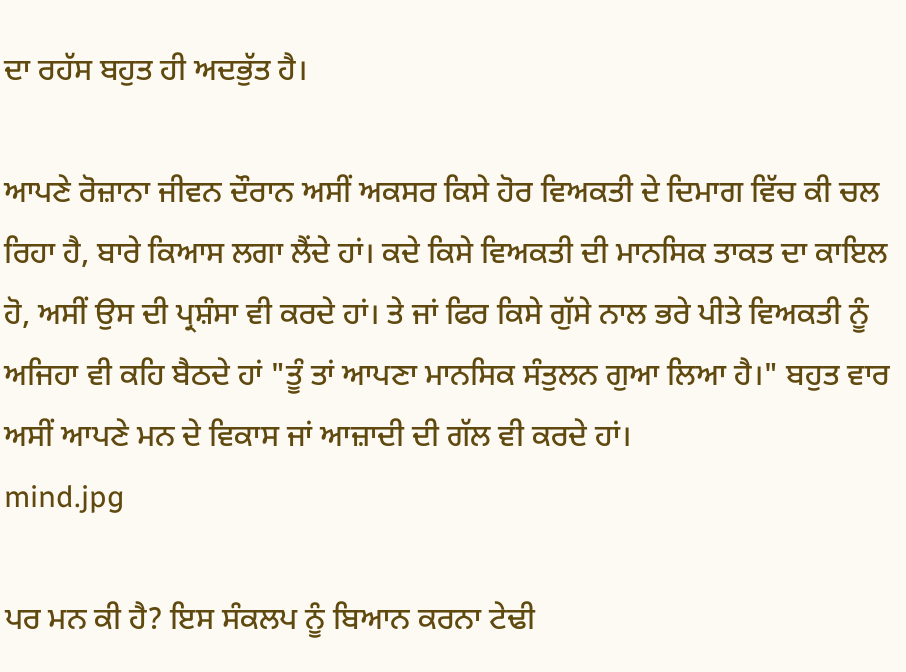ਦਾ ਰਹੱਸ ਬਹੁਤ ਹੀ ਅਦਭੁੱਤ ਹੈ।

ਆਪਣੇ ਰੋਜ਼ਾਨਾ ਜੀਵਨ ਦੌਰਾਨ ਅਸੀਂ ਅਕਸਰ ਕਿਸੇ ਹੋਰ ਵਿਅਕਤੀ ਦੇ ਦਿਮਾਗ ਵਿੱਚ ਕੀ ਚਲ ਰਿਹਾ ਹੈ, ਬਾਰੇ ਕਿਆਸ ਲਗਾ ਲੈਂਦੇ ਹਾਂ। ਕਦੇ ਕਿਸੇ ਵਿਅਕਤੀ ਦੀ ਮਾਨਸਿਕ ਤਾਕਤ ਦਾ ਕਾਇਲ ਹੋ, ਅਸੀਂ ਉਸ ਦੀ ਪ੍ਰਸ਼ੰਸਾ ਵੀ ਕਰਦੇ ਹਾਂ। ਤੇ ਜਾਂ ਫਿਰ ਕਿਸੇ ਗੁੱਸੇ ਨਾਲ ਭਰੇ ਪੀਤੇ ਵਿਅਕਤੀ ਨੂੰ ਅਜਿਹਾ ਵੀ ਕਹਿ ਬੈਠਦੇ ਹਾਂ "ਤੂੰ ਤਾਂ ਆਪਣਾ ਮਾਨਸਿਕ ਸੰਤੁਲਨ ਗੁਆ ਲਿਆ ਹੈ।" ਬਹੁਤ ਵਾਰ ਅਸੀਂ ਆਪਣੇ ਮਨ ਦੇ ਵਿਕਾਸ ਜਾਂ ਆਜ਼ਾਦੀ ਦੀ ਗੱਲ ਵੀ ਕਰਦੇ ਹਾਂ।
mind.jpg

ਪਰ ਮਨ ਕੀ ਹੈ? ਇਸ ਸੰਕਲਪ ਨੂੰ ਬਿਆਨ ਕਰਨਾ ਟੇਢੀ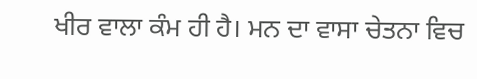ਖੀਰ ਵਾਲਾ ਕੰਮ ਹੀ ਹੈ। ਮਨ ਦਾ ਵਾਸਾ ਚੇਤਨਾ ਵਿਚ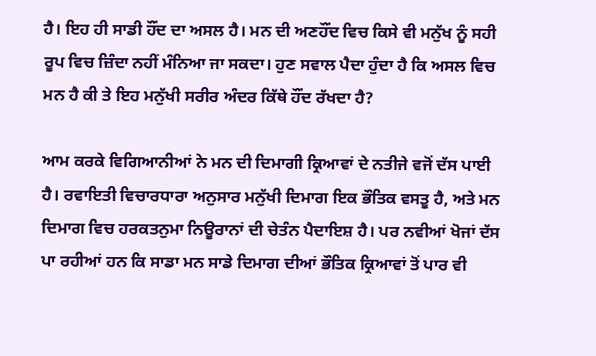ਹੈ। ਇਹ ਹੀ ਸਾਡੀ ਹੌਂਦ ਦਾ ਅਸਲ ਹੈ। ਮਨ ਦੀ ਅਣਹੌਂਦ ਵਿਚ ਕਿਸੇ ਵੀ ਮਨੁੱਖ ਨੂੰ ਸਹੀ ਰੂਪ ਵਿਚ ਜ਼ਿੰਦਾ ਨਹੀਂ ਮੰਨਿਆ ਜਾ ਸਕਦਾ। ਹੁਣ ਸਵਾਲ ਪੈਦਾ ਹੁੰਦਾ ਹੈ ਕਿ ਅਸਲ ਵਿਚ ਮਨ ਹੈ ਕੀ ਤੇ ਇਹ ਮਨੁੱਖੀ ਸਰੀਰ ਅੰਦਰ ਕਿੱਥੇ ਹੌਂਦ ਰੱਖਦਾ ਹੈ?

ਆਮ ਕਰਕੇ ਵਿਗਿਆਨੀਆਂ ਨੇ ਮਨ ਦੀ ਦਿਮਾਗੀ ਕ੍ਰਿਆਵਾਂ ਦੇ ਨਤੀਜੇ ਵਜੋਂ ਦੱਸ ਪਾਈ ਹੈ। ਰਵਾਇਤੀ ਵਿਚਾਰਧਾਰਾ ਅਨੁਸਾਰ ਮਨੁੱਖੀ ਦਿਮਾਗ ਇਕ ਭੌਤਿਕ ਵਸਤੂ ਹੈ, ਅਤੇ ਮਨ ਦਿਮਾਗ ਵਿਚ ਹਰਕਤਨੁਮਾ ਨਿਊਰਾਨਾਂ ਦੀ ਚੇਤੰਨ ਪੈਦਾਇਸ਼ ਹੈ। ਪਰ ਨਵੀਆਂ ਖੋਜਾਂ ਦੱਸ ਪਾ ਰਹੀਆਂ ਹਨ ਕਿ ਸਾਡਾ ਮਨ ਸਾਡੇ ਦਿਮਾਗ ਦੀਆਂ ਭੌਤਿਕ ਕ੍ਰਿਆਵਾਂ ਤੋਂ ਪਾਰ ਵੀ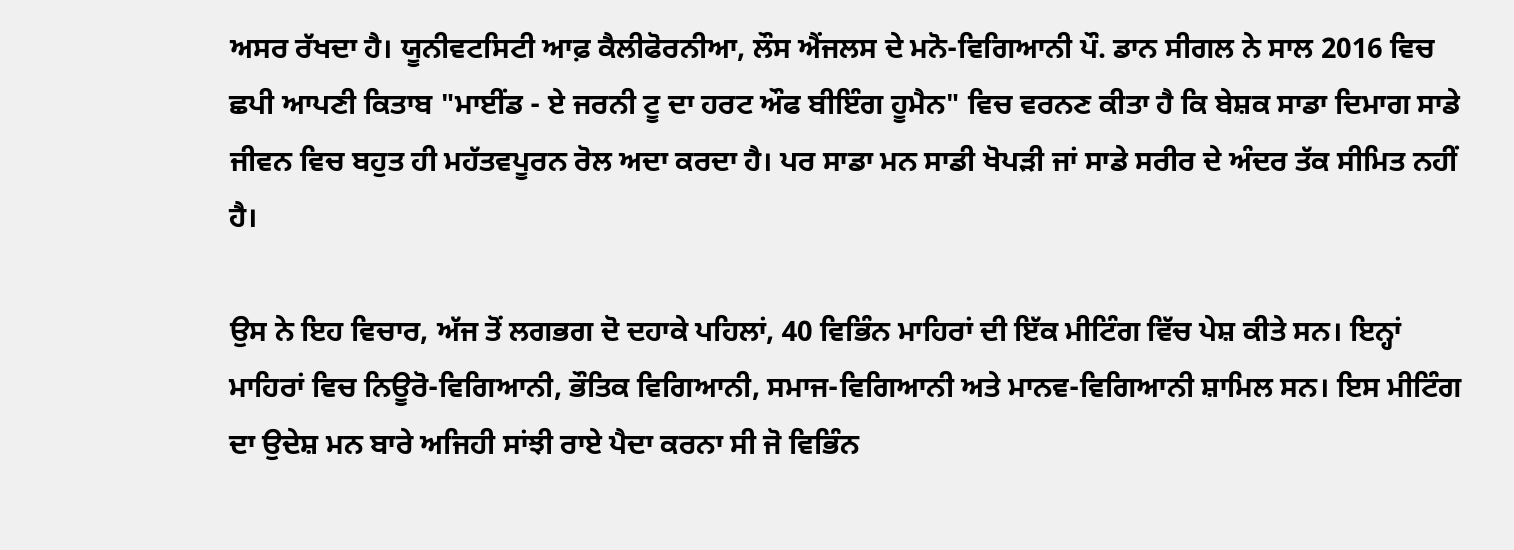ਅਸਰ ਰੱਖਦਾ ਹੈ। ਯੂਨੀਵਟਸਿਟੀ ਆਫ਼ ਕੈਲੀਫੋਰਨੀਆ, ਲੌਸ ਐਂਜਲਸ ਦੇ ਮਨੋ-ਵਿਗਿਆਨੀ ਪੌ. ਡਾਨ ਸੀਗਲ ਨੇ ਸਾਲ 2016 ਵਿਚ ਛਪੀ ਆਪਣੀ ਕਿਤਾਬ "ਮਾਈਂਡ - ਏ ਜਰਨੀ ਟੂ ਦਾ ਹਰਟ ਔਫ ਬੀਇੰਗ ਹੂਮੈਨ" ਵਿਚ ਵਰਨਣ ਕੀਤਾ ਹੈ ਕਿ ਬੇਸ਼ਕ ਸਾਡਾ ਦਿਮਾਗ ਸਾਡੇ ਜੀਵਨ ਵਿਚ ਬਹੁਤ ਹੀ ਮਹੱਤਵਪੂਰਨ ਰੋਲ ਅਦਾ ਕਰਦਾ ਹੈ। ਪਰ ਸਾਡਾ ਮਨ ਸਾਡੀ ਖੋਪੜੀ ਜਾਂ ਸਾਡੇ ਸਰੀਰ ਦੇ ਅੰਦਰ ਤੱਕ ਸੀਮਿਤ ਨਹੀਂ ਹੈ।

ਉਸ ਨੇ ਇਹ ਵਿਚਾਰ, ਅੱਜ ਤੋਂ ਲਗਭਗ ਦੋ ਦਹਾਕੇ ਪਹਿਲਾਂ, 40 ਵਿਭਿੰਨ ਮਾਹਿਰਾਂ ਦੀ ਇੱਕ ਮੀਟਿੰਗ ਵਿੱਚ ਪੇਸ਼ ਕੀਤੇ ਸਨ। ਇਨ੍ਹਾਂ ਮਾਹਿਰਾਂ ਵਿਚ ਨਿਊਰੋ-ਵਿਗਿਆਨੀ, ਭੌਤਿਕ ਵਿਗਿਆਨੀ, ਸਮਾਜ-ਵਿਗਿਆਨੀ ਅਤੇ ਮਾਨਵ-ਵਿਗਿਆਨੀ ਸ਼ਾਮਿਲ ਸਨ। ਇਸ ਮੀਟਿੰਗ ਦਾ ਉਦੇਸ਼ ਮਨ ਬਾਰੇ ਅਜਿਹੀ ਸਾਂਝੀ ਰਾਏ ਪੈਦਾ ਕਰਨਾ ਸੀ ਜੋ ਵਿਭਿੰਨ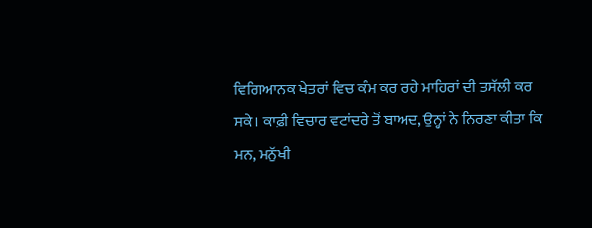ਵਿਗਿਆਨਕ ਖੇਤਰਾਂ ਵਿਚ ਕੰਮ ਕਰ ਰਹੇ ਮਾਹਿਰਾਂ ਦੀ ਤਸੱਲੀ ਕਰ ਸਕੇ। ਕਾਫ਼ੀ ਵਿਚਾਰ ਵਟਾਂਦਰੇ ਤੋਂ ਬਾਅਦ, ਉਨ੍ਹਾਂ ਨੇ ਨਿਰਣਾ ਕੀਤਾ ਕਿ ਮਨ, ਮਨੁੱਖੀ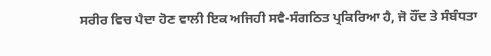ਸਰੀਰ ਵਿਚ ਪੈਦਾ ਹੋਣ ਵਾਲੀ ਇਕ ਅਜਿਹੀ ਸਵੈ-ਸੰਗਠਿਤ ਪ੍ਰਕਿਰਿਆ ਹੈ, ਜੋ ਹੌਂਦ ਤੇ ਸੰਬੰਧਤਾ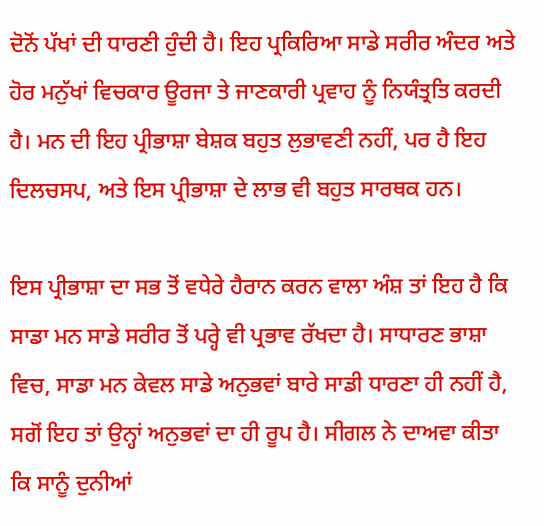ਦੋਨੋਂ ਪੱਖਾਂ ਦੀ ਧਾਰਣੀ ਹੁੰਦੀ ਹੈ। ਇਹ ਪ੍ਰਕਿਰਿਆ ਸਾਡੇ ਸਰੀਰ ਅੰਦਰ ਅਤੇ ਹੋਰ ਮਨੁੱਖਾਂ ਵਿਚਕਾਰ ਊਰਜਾ ਤੇ ਜਾਣਕਾਰੀ ਪ੍ਰਵਾਹ ਨੂੰ ਨਿਯੰਤ੍ਰਤਿ ਕਰਦੀ ਹੈ। ਮਨ ਦੀ ਇਹ ਪ੍ਰੀਭਾਸ਼ਾ ਬੇਸ਼ਕ ਬਹੁਤ ਲੁਭਾਵਣੀ ਨਹੀਂ, ਪਰ ਹੈ ਇਹ ਦਿਲਚਸਪ, ਅਤੇ ਇਸ ਪ੍ਰੀਭਾਸ਼ਾ ਦੇ ਲਾਭ ਵੀ ਬਹੁਤ ਸਾਰਥਕ ਹਨ।

ਇਸ ਪ੍ਰੀਭਾਸ਼ਾ ਦਾ ਸਭ ਤੋਂ ਵਧੇਰੇ ਹੈਰਾਨ ਕਰਨ ਵਾਲਾ ਅੰਸ਼ ਤਾਂ ਇਹ ਹੈ ਕਿ ਸਾਡਾ ਮਨ ਸਾਡੇ ਸਰੀਰ ਤੋਂ ਪਰ੍ਹੇ ਵੀ ਪ੍ਰਭਾਵ ਰੱਖਦਾ ਹੈ। ਸਾਧਾਰਣ ਭਾਸ਼ਾ ਵਿਚ, ਸਾਡਾ ਮਨ ਕੇਵਲ ਸਾਡੇ ਅਨੁਭਵਾਂ ਬਾਰੇ ਸਾਡੀ ਧਾਰਣਾ ਹੀ ਨਹੀਂ ਹੈ, ਸਗੋਂ ਇਹ ਤਾਂ ਉਨ੍ਹਾਂ ਅਨੁਭਵਾਂ ਦਾ ਹੀ ਰੂਪ ਹੈ। ਸੀਗਲ ਨੇ ਦਾਅਵਾ ਕੀਤਾ ਕਿ ਸਾਨੂੰ ਦੁਨੀਆਂ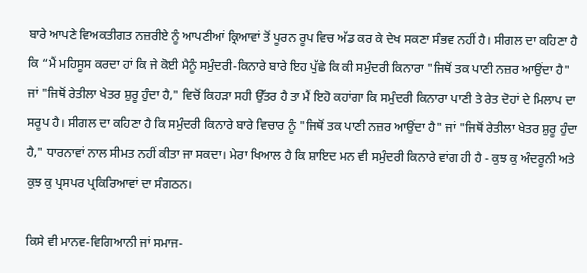ਬਾਰੇ ਆਪਣੇ ਵਿਅਕਤੀਗਤ ਨਜ਼ਰੀਏ ਨੂੰ ਆਪਣੀਆਂ ਕ੍ਰਿਆਵਾਂ ਤੋਂ ਪੂਰਨ ਰੂਪ ਵਿਚ ਅੱਡ ਕਰ ਕੇ ਦੇਖ ਸਕਣਾ ਸੰਭਵ ਨਹੀਂ ਹੈ। ਸੀਗਲ ਦਾ ਕਹਿਣਾ ਹੈ ਕਿ “ਮੈਂ ਮਹਿਸੂਸ ਕਰਦਾ ਹਾਂ ਕਿ ਜੇ ਕੋਈ ਮੈਨੂੰ ਸਮੁੰਦਰੀ-ਕਿਨਾਰੇ ਬਾਰੇ ਇਹ ਪੁੱਛੇ ਕਿ ਕੀ ਸਮੁੰਦਰੀ ਕਿਨਾਰਾ "ਜਿਥੋਂ ਤਕ ਪਾਣੀ ਨਜ਼ਰ ਆਉਂਦਾ ਹੈ" ਜਾਂ "ਜਿਥੋਂ ਰੇਤੀਲਾ ਖੇਤਰ ਸ਼ੁਰੂ ਹੁੰਦਾ ਹੈ," ਵਿਚੋਂ ਕਿਹੜਾ ਸਹੀ ਉੱਤਰ ਹੈ ਤਾ ਮੈਂ ਇਹੋ ਕਹਾਂਗਾ ਕਿ ਸਮੁੰਦਰੀ ਕਿਨਾਰਾ ਪਾਣੀ ਤੇ ਰੇਤ ਦੋਹਾਂ ਦੇ ਮਿਲਾਪ ਦਾ ਸਰੂਪ ਹੈ। ਸੀਗਲ ਦਾ ਕਹਿਣਾ ਹੈ ਕਿ ਸਮੁੰਦਰੀ ਕਿਨਾਰੇ ਬਾਰੇ ਵਿਚਾਰ ਨੂੰ "ਜਿਥੋਂ ਤਕ ਪਾਣੀ ਨਜ਼ਰ ਆਉਂਦਾ ਹੈ" ਜਾਂ "ਜਿਥੋਂ ਰੇਤੀਲਾ ਖੇਤਰ ਸ਼ੁਰੂ ਹੁੰਦਾ ਹੈ," ਧਾਰਨਾਵਾਂ ਨਾਲ ਸੀਮਤ ਨਹੀਂ ਕੀਤਾ ਜਾ ਸਕਦਾ। ਮੇਰਾ ਖਿਆਲ ਹੈ ਕਿ ਸ਼ਾਇਦ ਮਨ ਵੀ ਸਮੁੰਦਰੀ ਕਿਨਾਰੇ ਵਾਂਗ ਹੀ ਹੈ - ਕੁਝ ਕੁ ਅੰਦਰੂਨੀ ਅਤੇ ਕੁਝ ਕੁ ਪ੍ਰਸਪਰ ਪ੍ਰਕਿਰਿਆਵਾਂ ਦਾ ਸੰਗਠਨ।

ਕਿਸੇ ਵੀ ਮਾਨਵ-ਵਿਗਿਆਨੀ ਜਾਂ ਸਮਾਜ-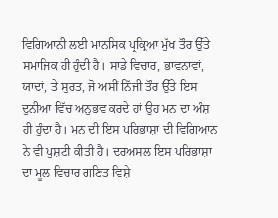ਵਿਗਿਆਨੀ ਲਈ ਮਾਨਸਿਕ ਪ੍ਰਕ੍ਰਿਆ ਮੁੱਖ ਤੌਰ ਉੱਤੇ ਸਮਾਜਿਕ ਹੀ ਹੁੰਦੀ ਹੈ। ਸਾਡੇ ਵਿਚਾਰ, ਭਾਵਨਾਵਾਂ, ਯਾਦਾਂ, ਤੇ ਸੁਰਤ, ਜੋ ਅਸੀਂ ਨਿੱਜੀ ਤੌਰ ਉੱਤੇ ਇਸ ਦੁਨੀਆ ਵਿੱਚ ਅਨੁਭਵ ਕਰਦੇ ਹਾਂ ਉਹ ਮਨ ਦਾ ਅੰਸ਼ ਹੀ ਹੁੰਦਾ ਹੈ। ਮਨ ਦੀ ਇਸ ਪਰਿਭਾਸ਼ਾ ਦੀ ਵਿਗਿਆਨ ਨੇ ਵੀ ਪੁਸ਼ਟੀ ਕੀਤੀ ਹੈ। ਦਰਅਸਲ ਇਸ ਪਰਿਭਾਸ਼ਾ ਦਾ ਮੂਲ ਵਿਚਾਰ ਗਣਿਤ ਵਿਸ਼ੇ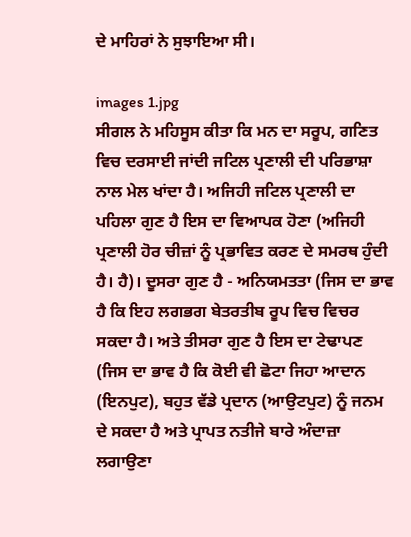ਦੇ ਮਾਹਿਰਾਂ ਨੇ ਸੁਝਾਇਆ ਸੀ।

images 1.jpg
ਸੀਗਲ ਨੇ ਮਹਿਸੂਸ ਕੀਤਾ ਕਿ ਮਨ ਦਾ ਸਰੂਪ, ਗਣਿਤ ਵਿਚ ਦਰਸਾਈ ਜਾਂਦੀ ਜਟਿਲ ਪ੍ਰਣਾਲੀ ਦੀ ਪਰਿਭਾਸ਼ਾ ਨਾਲ ਮੇਲ ਖਾਂਦਾ ਹੈ। ਅਜਿਹੀ ਜਟਿਲ ਪ੍ਰਣਾਲੀ ਦਾ ਪਹਿਲਾ ਗੁਣ ਹੈ ਇਸ ਦਾ ਵਿਆਪਕ ਹੋਣਾ (ਅਜਿਹੀ ਪ੍ਰਣਾਲੀ ਹੋਰ ਚੀਜ਼ਾਂ ਨੂੰ ਪ੍ਰਭਾਵਿਤ ਕਰਣ ਦੇ ਸਮਰਥ ਹੁੰਦੀ ਹੈ। ਹੈ)। ਦੂਸਰਾ ਗੁਣ ਹੈ - ਅਨਿਯਮਤਤਾ (ਜਿਸ ਦਾ ਭਾਵ ਹੈ ਕਿ ਇਹ ਲਗਭਗ ਬੇਤਰਤੀਬ ਰੂਪ ਵਿਚ ਵਿਚਰ ਸਕਦਾ ਹੈ। ਅਤੇ ਤੀਸਰਾ ਗੁਣ ਹੈ ਇਸ ਦਾ ਟੇਢਾਪਣ (ਜਿਸ ਦਾ ਭਾਵ ਹੈ ਕਿ ਕੋਈ ਵੀ ਛੋਟਾ ਜਿਹਾ ਆਦਾਨ (ਇਨਪੁਟ), ਬਹੁਤ ਵੱਡੇ ਪ੍ਰਦਾਨ (ਆਉਟਪੁਟ) ਨੂੰ ਜਨਮ ਦੇ ਸਕਦਾ ਹੈ ਅਤੇ ਪ੍ਰਾਪਤ ਨਤੀਜੇ ਬਾਰੇ ਅੰਦਾਜ਼ਾ ਲਗਾਉਣਾ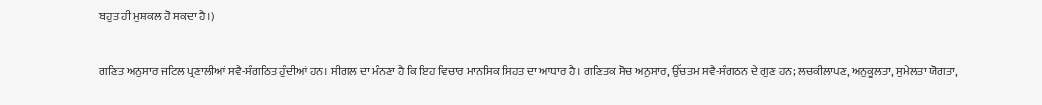ਬਹੁਤ ਹੀ ਮੁਸ਼ਕਲ ਹੋ ਸਕਦਾ ਹੈ।)

ਗਣਿਤ ਅਨੁਸਾਰ ਜਟਿਲ ਪ੍ਰਣਾਲੀਆਂ ਸਵੈ-ਸੰਗਠਿਤ ਹੁੰਦੀਆਂ ਹਨ। ਸੀਗਲ ਦਾ ਮੰਨਣਾ ਹੈ ਕਿ ਇਹ ਵਿਚਾਰ ਮਾਨਸਿਕ ਸਿਹਤ ਦਾ ਆਧਾਰ ਹੈ। ਗਣਿਤਕ ਸੋਚ ਅਨੁਸਾਰ, ਉੱਚਤਮ ਸਵੈ-ਸੰਗਠਨ ਦੇ ਗੁਣ ਹਨ; ਲਚਕੀਲਾਪਣ, ਅਨੁਕੂਲਤਾ, ਸੁਮੇਲਤਾ ਯੋਗਤਾ,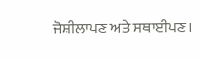ਜੋਸ਼ੀਲਾਪਣ ਅਤੇ ਸਥਾਈਪਣ।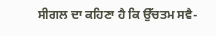ਸੀਗਲ ਦਾ ਕਹਿਣਾ ਹੈ ਕਿ ਉੱਚਤਮ ਸਵੈ-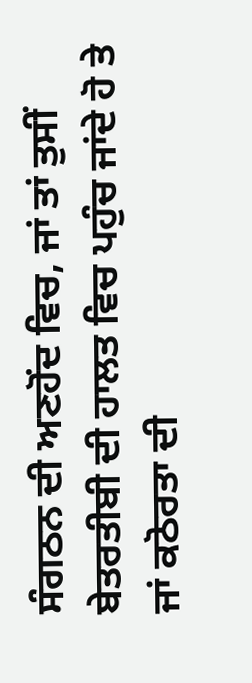ਸੰਗਠਨ ਦੀ ਅਣਹੋਂਦ ਵਿਚ, ਜਾਂ ਤਾਂ ਤੁਸੀਂ ਬੇਤਰਤੀਬੀ ਦੀ ਹਾਲਤ ਵਿਚ ਪਹੁੰਚ ਜਾਂਦੇ ਹੋ ਤੇ ਜਾਂ ਕਠੋਰਤਾ ਦੀ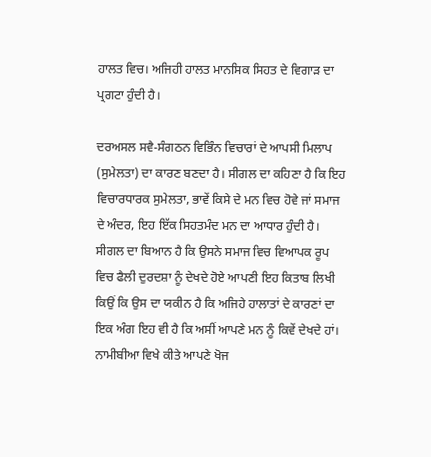ਹਾਲਤ ਵਿਚ। ਅਜਿਹੀ ਹਾਲਤ ਮਾਨਸਿਕ ਸਿਹਤ ਦੇ ਵਿਗਾੜ ਦਾ ਪ੍ਰਗਟਾ ਹੁੰਦੀ ਹੈ।

ਦਰਅਸਲ ਸਵੈ-ਸੰਗਠਨ ਵਿਭਿੰਨ ਵਿਚਾਰਾਂ ਦੇ ਆਪਸੀ ਮਿਲਾਪ (ਸੁਮੇਲਤਾ) ਦਾ ਕਾਰਣ ਬਣਦਾ ਹੈ। ਸੀਗਲ ਦਾ ਕਹਿਣਾ ਹੈ ਕਿ ਇਹ ਵਿਚਾਰਧਾਰਕ ਸੁਮੇਲਤਾ, ਭਾਵੇਂ ਕਿਸੇ ਦੇ ਮਨ ਵਿਚ ਹੋਵੇ ਜਾਂ ਸਮਾਜ ਦੇ ਅੰਦਰ, ਇਹ ਇੱਕ ਸਿਹਤਮੰਦ ਮਨ ਦਾ ਆਧਾਰ ਹੁੰਦੀ ਹੈ। ਸੀਗਲ ਦਾ ਬਿਆਨ ਹੈ ਕਿ ਉਸਨੇ ਸਮਾਜ ਵਿਚ ਵਿਆਪਕ ਰੂਪ ਵਿਚ ਫੈਲੀ ਦੁਰਦਸ਼ਾ ਨੂੰ ਦੇਖਦੇ ਹੋਏ ਆਪਣੀ ਇਹ ਕਿਤਾਬ ਲਿਖੀ ਕਿਉਂ ਕਿ ਉਸ ਦਾ ਯਕੀਨ ਹੈ ਕਿ ਅਜਿਹੇ ਹਾਲਾਤਾਂ ਦੇ ਕਾਰਣਾਂ ਦਾ ਇਕ ਅੰਗ ਇਹ ਵੀ ਹੈ ਕਿ ਅਸੀਂ ਆਪਣੇ ਮਨ ਨੂੰ ਕਿਵੇਂ ਦੇਖਦੇ ਹਾਂ। ਨਾਮੀਬੀਆ ਵਿਖੇ ਕੀਤੇ ਆਪਣੇ ਖੋਜ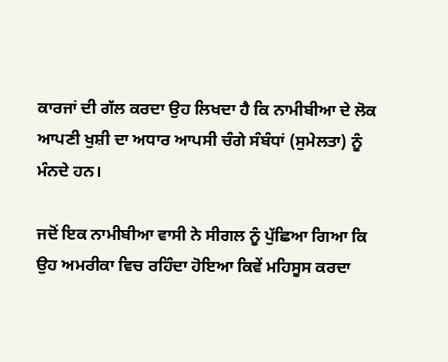ਕਾਰਜਾਂ ਦੀ ਗੱਲ ਕਰਦਾ ਉਹ ਲਿਖਦਾ ਹੈ ਕਿ ਨਾਮੀਬੀਆ ਦੇ ਲੋਕ ਆਪਣੀ ਖੁਸ਼ੀ ਦਾ ਅਧਾਰ ਆਪਸੀ ਚੰਗੇ ਸੰਬੰਧਾਂ (ਸੁਮੇਲਤਾ) ਨੂੰ ਮੰਨਦੇ ਹਨ।

ਜਦੋਂ ਇਕ ਨਾਮੀਬੀਆ ਵਾਸੀ ਨੇ ਸੀਗਲ ਨੂੰ ਪੁੱਛਿਆ ਗਿਆ ਕਿ ਉਹ ਅਮਰੀਕਾ ਵਿਚ ਰਹਿੰਦਾ ਹੋਇਆ ਕਿਵੇਂ ਮਹਿਸੂਸ ਕਰਦਾ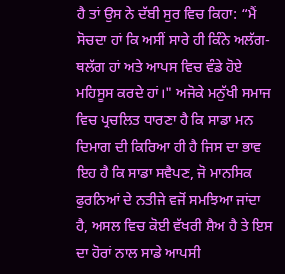ਹੈ ਤਾਂ ਉਸ ਨੇ ਦੱਬੀ ਸੁਰ ਵਿਚ ਕਿਹਾ: “ਮੈਂ ਸੋਚਦਾ ਹਾਂ ਕਿ ਅਸੀਂ ਸਾਰੇ ਹੀ ਕਿੰਨੇ ਅਲੱਗ-ਥਲੱਗ ਹਾਂ ਅਤੇ ਆਪਸ ਵਿਚ ਵੰਡੇ ਹੋਏ ਮਹਿਸੂਸ ਕਰਦੇ ਹਾਂ।" ਅਜੋਕੇ ਮਨੁੱਖੀ ਸਮਾਜ ਵਿਚ ਪ੍ਰਚਲਿਤ ਧਾਰਣਾ ਹੈ ਕਿ ਸਾਡਾ ਮਨ ਦਿਮਾਗ ਦੀ ਕਿਰਿਆ ਹੀ ਹੈ ਜਿਸ ਦਾ ਭਾਵ ਇਹ ਹੈ ਕਿ ਸਾਡਾ ਸਵੈਪਣ, ਜੋ ਮਾਨਸਿਕ ਫੁਰਨਿਆਂ ਦੇ ਨਤੀਜੇ ਵਜੋਂ ਸਮਝਿਆ ਜਾਂਦਾ ਹੈ, ਅਸਲ ਵਿਚ ਕੋਈ ਵੱਖਰੀ ਸ਼ੈਅ ਹੈ ਤੇ ਇਸ ਦਾ ਹੋਰਾਂ ਨਾਲ ਸਾਡੇ ਆਪਸੀ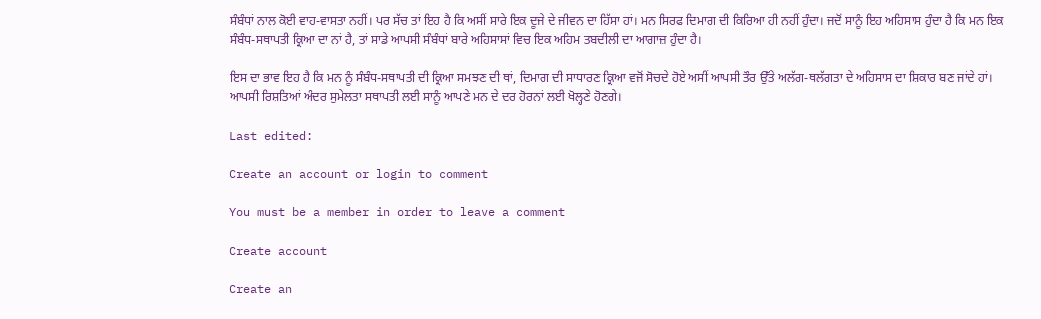ਸੰਬੰਧਾਂ ਨਾਲ ਕੋਈ ਵਾਹ-ਵਾਸਤਾ ਨਹੀਂ। ਪਰ ਸੱਚ ਤਾਂ ਇਹ ਹੈ ਕਿ ਅਸੀਂ ਸਾਰੇ ਇਕ ਦੂਜੇ ਦੇ ਜੀਵਨ ਦਾ ਹਿੱਸਾ ਹਾਂ। ਮਨ ਸਿਰਫ ਦਿਮਾਗ ਦੀ ਕਿਰਿਆ ਹੀ ਨਹੀਂ ਹੁੰਦਾ। ਜਦੋਂ ਸਾਨੂੰ ਇਹ ਅਹਿਸਾਸ ਹੁੰਦਾ ਹੈ ਕਿ ਮਨ ਇਕ ਸੰਬੰਧ-ਸਥਾਪਤੀ ਕ੍ਰਿਆ ਦਾ ਨਾਂ ਹੈ, ਤਾਂ ਸਾਡੇ ਆਪਸੀ ਸੰਬੰਧਾਂ ਬਾਰੇ ਅਹਿਸਾਸਾਂ ਵਿਚ ਇਕ ਅਹਿਮ ਤਬਦੀਲੀ ਦਾ ਆਗਾਜ਼ ਹੁੰਦਾ ਹੈ।

ਇਸ ਦਾ ਭਾਵ ਇਹ ਹੈ ਕਿ ਮਨ ਨੂੰ ਸੰਬੰਧ-ਸਥਾਪਤੀ ਦੀ ਕ੍ਰਿਆ ਸਮਝਣ ਦੀ ਥਾਂ, ਦਿਮਾਗ ਦੀ ਸਾਧਾਰਣ ਕ੍ਰਿਆ ਵਜੋਂ ਸੋਚਦੇ ਹੋਏ ਅਸੀਂ ਆਪਸੀ ਤੌਰ ਉੱਤੇ ਅਲੱਗ-ਥਲੱਗਤਾ ਦੇ ਅਹਿਸਾਸ ਦਾ ਸ਼ਿਕਾਰ ਬਣ ਜਾਂਦੇ ਹਾਂ। ਆਪਸੀ ਰਿਸ਼ਤਿਆਂ ਅੰਦਰ ਸੁਮੇਲਤਾ ਸਥਾਪਤੀ ਲਈ ਸਾਨੂੰ ਆਪਣੇ ਮਨ ਦੇ ਦਰ ਹੋਰਨਾਂ ਲਈ ਖੋਲ੍ਹਣੇ ਹੋਣਗੇ।

Last edited:

Create an account or login to comment

You must be a member in order to leave a comment

Create account

Create an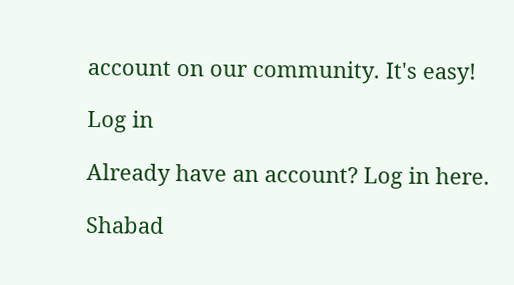account on our community. It's easy!

Log in

Already have an account? Log in here.

Shabad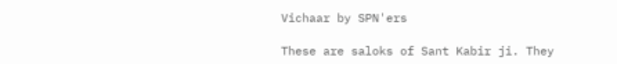Vichaar by SPN'ers

These are saloks of Sant Kabir ji. They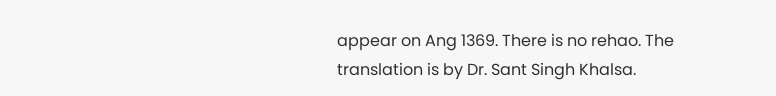appear on Ang 1369. There is no rehao. The translation is by Dr. Sant Singh Khalsa.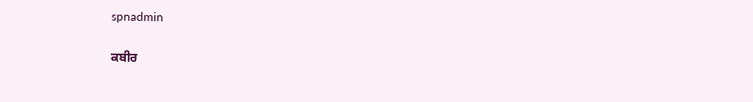spnadmin

ਕਬੀਰ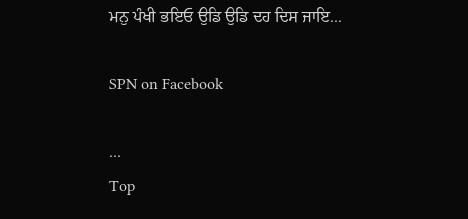ਮਨੁ ਪੰਖੀ ਭਇਓ ਉਡਿ ਉਡਿ ਦਹ ਦਿਸ ਜਾਇ...

SPN on Facebook

...
Top